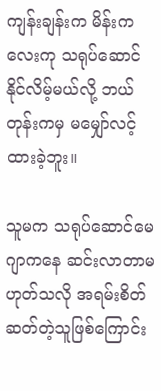ကျန်းချန်းက မိန်းကလေးကု သရုပ်ဆောင်နိုင်လိမ့်မယ်လို့ ဘယ်တုန်းကမှ မမျှော်လင့်ထားခဲ့ဘူး။

သူမက သရုပ်ဆောင်မေဂျာကနေ ဆင်းလာတာမဟုတ်သလို အရမ်းစိတ်ဆတ်တဲ့သူဖြစ်ကြောင်း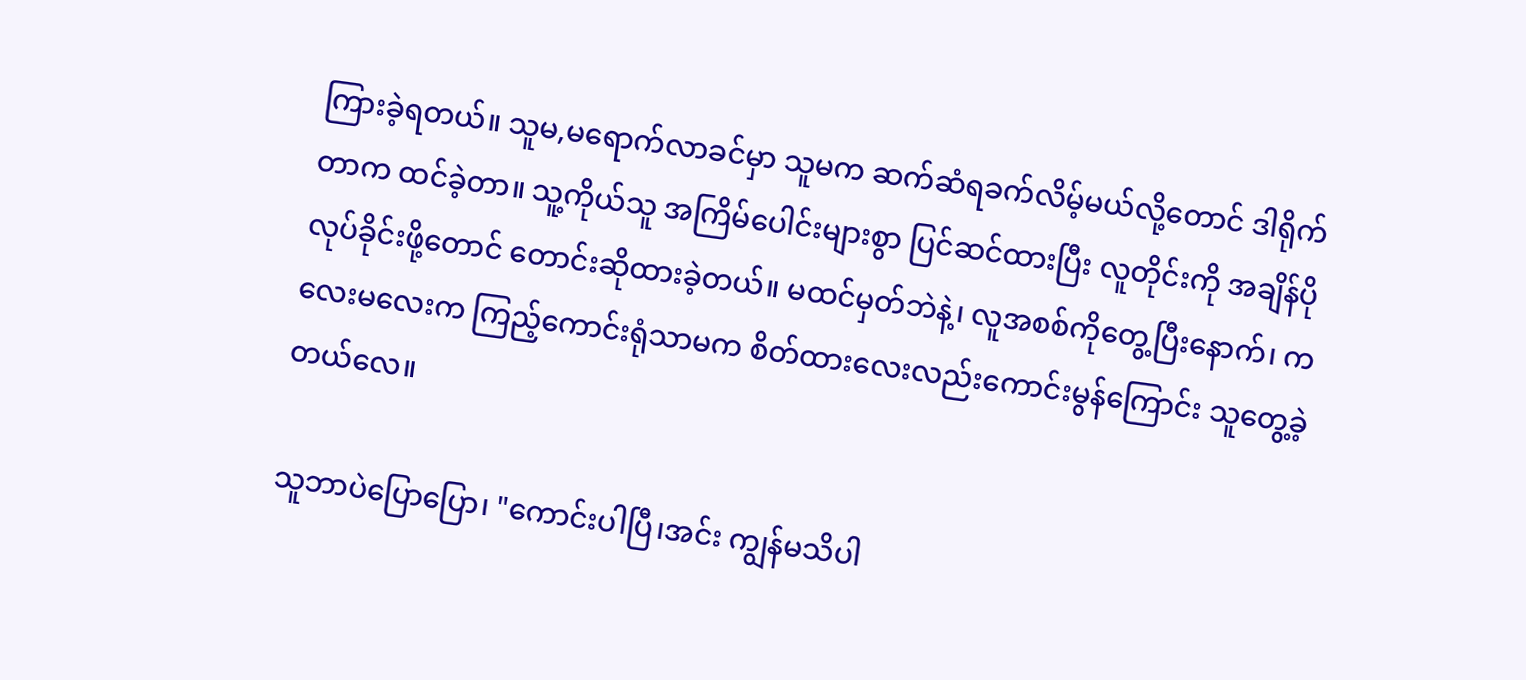ကြားခဲ့ရတယ်။ သူမ,မရောက်လာခင်မှာ သူမက ဆက်ဆံရခက်လိမ့်မယ်လို့တောင် ဒါရိုက်တာက ထင်ခဲ့တာ။ သူ့ကိုယ်သူ အကြိမ်ပေါင်းများစွာ ပြင်ဆင်ထားပြီး လူတိုင်းကို အချိန်ပိုလုပ်ခိုင်းဖို့တောင် တောင်းဆိုထားခဲ့တယ်။ မထင်မှတ်ဘဲနဲ့၊ လူအစစ်ကိုတွေ့ပြီးနောက်၊ ကလေးမလေးက ကြည့်ကောင်းရုံသာမက စိတ်ထားလေးလည်းကောင်းမွန်ကြောင်း သူတွေ့ခဲ့တယ်‌လေ။

သူဘာပဲပြောပြော၊ "ကောင်းပါပြီ၊အင်း ကျွန်မသိပါ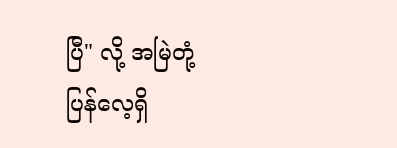ပြီ" လို့ အမြဲတုံ့ပြန်လေ့ရှိ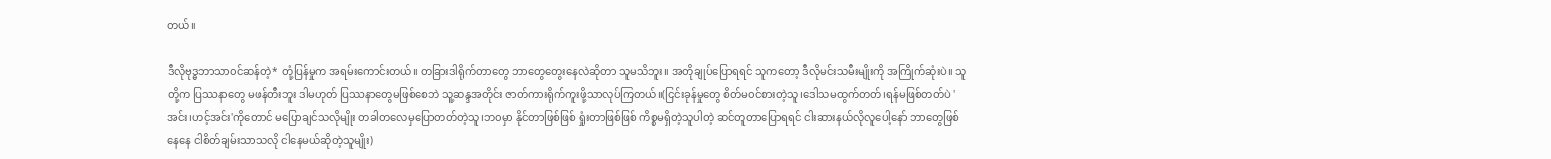တယ်။

ဒီလိုဗုဒ္ဓဘာသာ၀င်ဆန်တဲ့* တုံ့ပြန်မှုက အရမ်းကောင်းတယ်။ တခြားဒါရိုက်တာတွေ ဘာတွေတွေးနေလဲဆိုတာ သူမသိဘူး။ အတိုချုပ်ပြောရရင် သူကတော့ ဒီလိုမင်းသမီးမျိုးကို အကြိုက်ဆုံးပဲ။ သူတို့က ပြဿနာတွေ မဖန်တီးဘူး ဒါမဟုတ် ပြဿနာတွေမဖြစ်စေဘဲ သူ့ဆန္ဒအတိုင်း ဇာတ်ကားရိုက်ကူးဖို့သာလုပ်ကြတယ်။(ငြင်းခုန်မှုတွေ စိတ်မ၀င်စားတဲ့သူ၊ဒေါသမထွက်တတ်၊ရန်မဖြစ်တတ်ပဲ 'အင်း၊ဟင့်အင်း'ကိုတောင် မပြောချင်သလိုမျိုး တခါတလေမှပြောတတ်တဲ့သူ၊ဘ၀မှာ နိုင်တာဖြစ်ဖြစ် ရှုံးတာဖြစ်ဖြစ် ကိစ္စမရှိတဲ့သူပါတဲ့ ဆင်တူတာပြောရရင် ငါးဆားနယ်လိုလူပေါ့နော် ဘာတွေဖြစ်နေနေ ငါစိတ်ချမ်းသာသလို ငါနေမယ်ဆိုတဲ့သူမျိုး)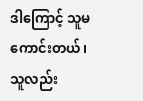ဒါကြောင့် သူမကောင်းတယ်၊ သူလည်း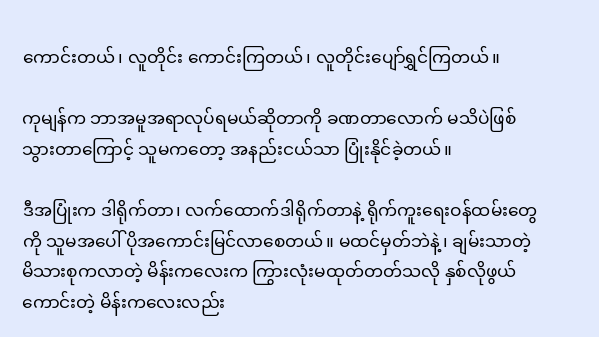ကောင်းတယ်၊ လူတိုင်း ကောင်းကြတယ်၊ လူတိုင်းပျော်ရွှင်ကြတယ်။

ကုမျန်က ဘာအမူအရာလုပ်ရမယ်ဆိုတာကို ခဏတာလောက် မသိပဲဖြစ်သွားတာကြောင့် သူမကတော့ အနည်းငယ်သာ ပြုံးနိုင်ခဲ့တယ်။

ဒီအပြုံးက ဒါရိုက်တာ၊ လက်ထောက်ဒါရိုက်တာနဲ့ ရိုက်ကူးရေးဝန်ထမ်းတွေကို သူမအပေါ် ပိုအကောင်းမြင်လာစေတယ်။ မထင်မှတ်ဘဲနဲ့၊ ချမ်းသာတဲ့မိသားစုကလာတဲ့ မိန်းကလေးက ကြွားလုံးမထုတ်တတ်သလို နှစ်လိုဖွယ်ကောင်းတဲ့ မိန်းကလေးလည်း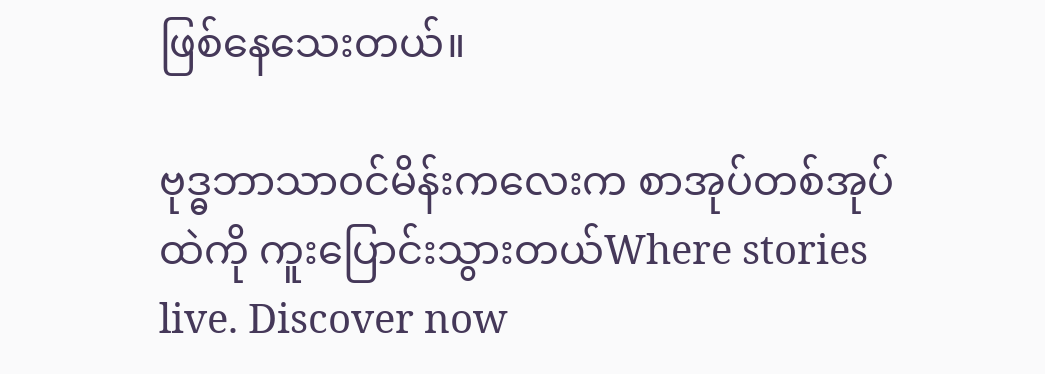ဖြစ်နေသေးတယ်။

ဗုဒ္ဓဘာသာ၀င်မိန်းကလေးက စာအုပ်တစ်အုပ်ထဲကို ကူးပြောင်းသွားတယ်Where stories live. Discover now